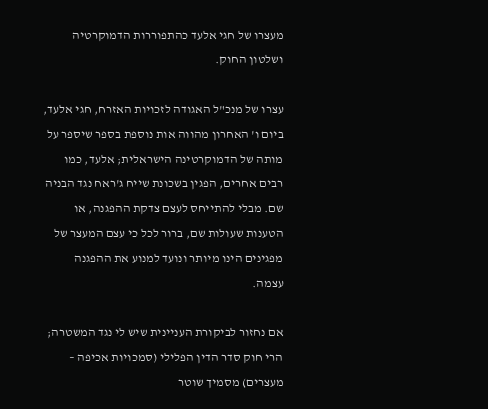מעצרו של חגי אלעד כהתפוררות הדמוקרטיה ושלטון החוק.

עצרו של מנכ"ל האגודה לזכויות האזרח, חגי אלעד, ביום ו' האחרון מהווה אות נוספת בספר שיספר על מותה של הדמוקרטינה הישראלית; אלעד, כמו רבים אחרים, הפגין בשכונת שייח ג'ראח נגד הבניה שם. מבלי להתייחס לעצם צדקת ההפגנה, או הטענות שעולות שם, ברור לכל כי עצם המעצר של מפגינים הינו מיותר ונועד למנוע את ההפגנה עצמה.

אם נחזור לביקורת העניינית שיש לי נגד המשטרה; הרי חוק סדר הדין הפלילי (סמכויות אכיפה – מעצרים) מסמיך שוטר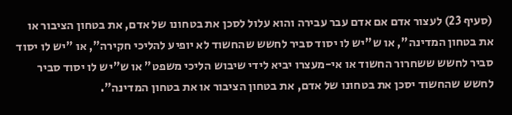(סעיף 23) לעצור אדם אם אדם עבר עבירה והוא עלול לסכן את בטחונו של אדם, את בטחון הציבור או את בטחון המדינה", או ש"יש לו יסוד סביר לחשש שהחשוד לא יופיע להליכי חקירה", או "יש לו יסוד סביר לחשש ששחרור החשוד או אי-מעצרו יביא לידי שיבוש הליכי משפט" או ש"יש לו יסוד סביר לחשש שהחשוד יסכן את בטחונו של אדם, את בטחון הציבור או את בטחון המדינה".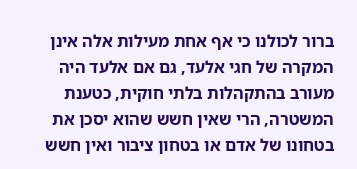ברור לכולנו כי אף אחת מעילות אלה אינן המקרה של חגי אלעד, גם אם אלעד היה מעורב בהתקהלות בלתי חוקית, כטענת המשטרה, הרי שאין חשש שהוא יסכן את בטחונו של אדם או בטחון ציבור ואין חשש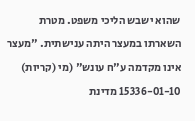שהוא ישבש הליכי משפט. מטרת השארתו במעצר היתה ענישתית. "מעצר אינו מקדמה ע"ח עונש" (מי (קריות) 15336-01-10 מדינת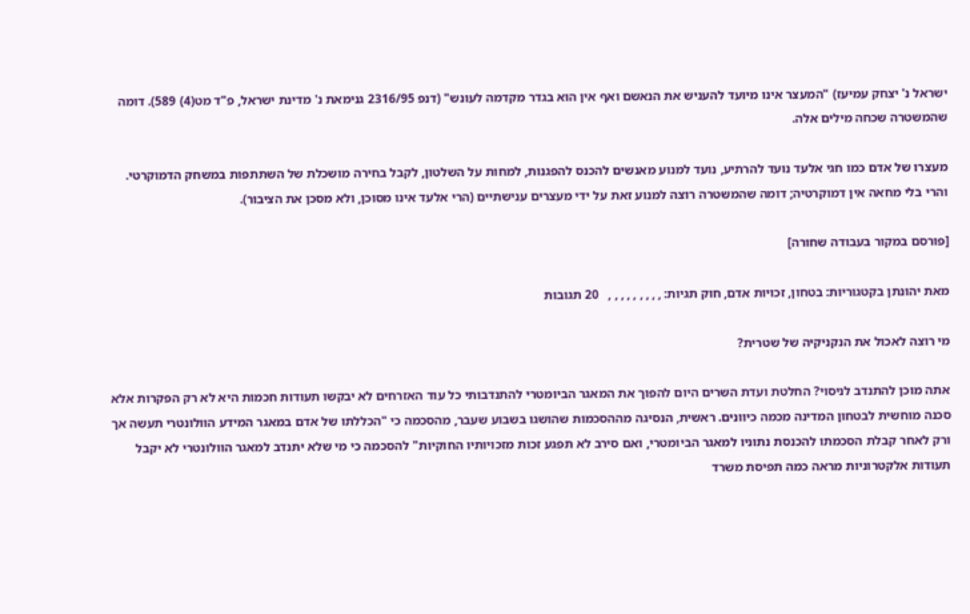ישראל נ' יצחק עמיעז) "המעצר אינו מיועד להעניש את הנאשם ואף אין הוא בגדר מקדמה לעונש" (דנפ 2316/95 גנימאת נ' מדינת ישראל, פ"ד מט(4) 589). דומה שהמשטרה שכחה מילים אלה.

מעצרו של אדם כמו חגי אלעד נועד להרתיע, נועד למנוע מאנשים להכנס להפגנות, למחות על השלטון, לקבל בחירה מושכלת של השתתפות במשחק הדמוקרטי. והרי בלי מחאה אין דמוקרטיה; דומה שהמשטרה רוצה למנוע זאת על ידי מעצרים ענישתיים (הרי אלעד אינו מסוכן, ולא מסכן את הציבור).

[פורסם במקור בעבודה שחורה]

מאת יהונתן בקטגוריות: בטחון, זכויות אדם, חוק תגיות: , , , , , , , , ,   20 תגובות

מי רוצה לאכול את הנקניקיה של שטרית?

אתה מוכן להתנדב לניסוי? החלטת ועדת השרים היום להפוך את המאגר הביומטרי להתנדבותי כל עוד האזרחים לא יבקשו תעודות חכמות היא לא רק הפקרות אלא סכנה מוחשית לבטחון המדינה מכמה כיוונים. ראשית, הנסיגה מההסכמות שהושגו בשבוע שעבר, מהסכמה כי "הכללתו של אדם במאגר המידע הוולונטרי תעשה אך ורק לאחר קבלת הסכמתו להכנסת נתוניו למאגר הביומטרי, ואם סירב לא תפגע זכות מזכויותיו החוקיות" להסכמה כי מי שלא יתנדב למאגר הוולונטרי לא יקבל תעודות אלקטרוניות מראה כמה תפיסת משרד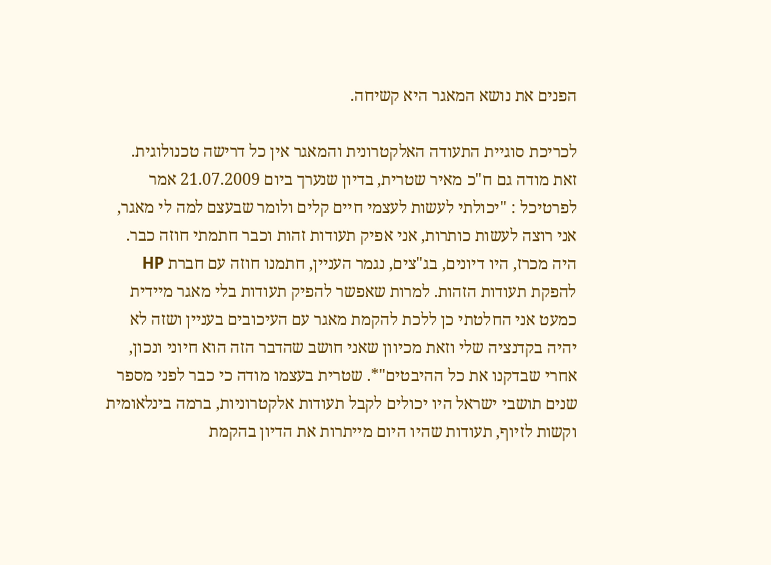הפנים את נושא המאגר היא קשיחה.

לכריכת סוגיית התעודה האלקטרונית והמאגר אין כל דרישה טכנולוגית. זאת מודה גם ח"כ מאיר שטרית, בדיון שנערך ביום 21.07.2009 אמר לפרטיכל : "יכולתי לעשות לעצמי חיים קלים ולומר שבעצם למה לי מאגר, אני רוצה לעשות כותרות, אני אפיק תעודות זהות וכבר חתמתי חוזה כבר. היה מכרז, היו דיונים, בג"צים, נגמר העניין, חתמנו חוזה עם חברת HP להפקת תעודות הזהות. למרות שאפשר להפיק תעודות בלי מאגר מיידית כמעט אני החלטתי כן ללכת להקמת מאגר עם העיכובים בעניין ושזה לא יהיה בקדנציה שלי וזאת מכיוון שאני חושב שהדבר הזה הוא חיוני ונכון, אחרי שבדקנו את כל ההיבטים"*. שטרית בעצמו מודה כי כבר לפני מספר שנים תושבי ישראל היו יכולים לקבל תעודות אלקטרוניות, ברמה בינלאומית וקשות לזיוף, תעודות שהיו היום מייתרות את הדיון בהקמת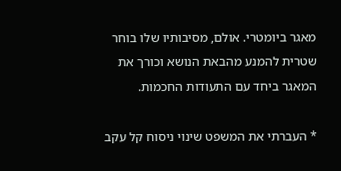מאגר ביומטרי. אולם, מסיבותיו שלו בוחר שטרית להמנע מהבאת הנושא וכורך את המאגר ביחד עם התעודות החכמות.

* העברתי את המשפט שינוי ניסוח קל עקב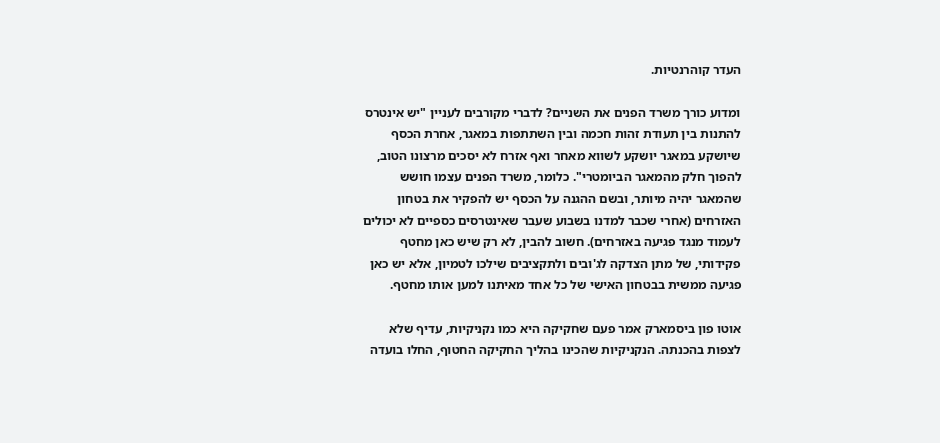העדר קוהרנטיות.

ומדוע כורך משרד הפנים את השניים? לדברי מקורבים לעניין "יש אינטרס להתנות בין תעודת זהות חכמה ובין השתתפות במאגר, אחרת הכסף שיושקע במאגר יושקע לשווא מאחר ואף אזרח לא יסכים מרצונו הטוב, להפוך חלק מהמאגר הביומטרי". כלומר, משרד הפנים עצמו חושש שהמאגר יהיה מיותר, ובשם ההגנה על הכסף יש להפקיר את בטחון האזרחים (אחרי שכבר למדנו בשבוע שעבר שאינטרסים כספיים לא יכולים לעמוד מנגד פגיעה באזרחים). חשוב להבין, לא רק שיש כאן מחטף פקידותי, של מתן הצדקה לג'ובים ולתקציבים שילכו לטמיון, אלא יש כאן פגיעה ממשית בבטחון האישי של כל אחד מאיתנו למען אותו מחטף.

אוטו פון ביסמארק אמר פעם שחקיקה היא כמו נקניקיות, עדיף שלא לצפות בהכנתה. הנקניקיות שהכינו בהליך החקיקה החטוף, החלו בועדה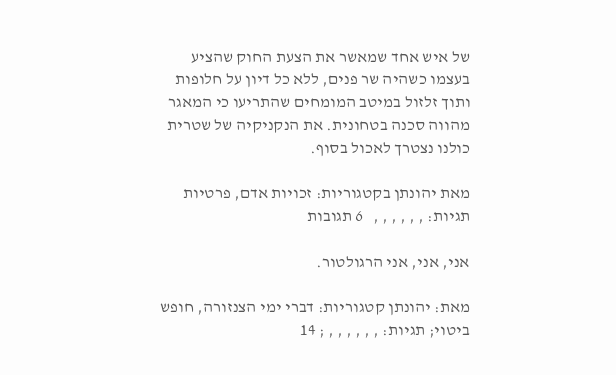של איש אחד שמאשר את הצעת החוק שהציע בעצמו כשהיה שר פנים, ללא כל דיון על חלופות ותוך זלזול במיטב המומחים שהתריעו כי המאגר מהווה סכנה בטחונית. את הנקניקיה של שטרית כולנו נצטרך לאכול בסוף.

מאת יהונתן בקטגוריות: זכויות אדם, פרטיות תגיות: , , , , , ,   6 תגובות

אני, אני, אני הרגולטור.

מאת: יהונתן קטגוריות: דברי ימי הצנזורה, חופש ביטוי; תגיות: , , , , , , ; 14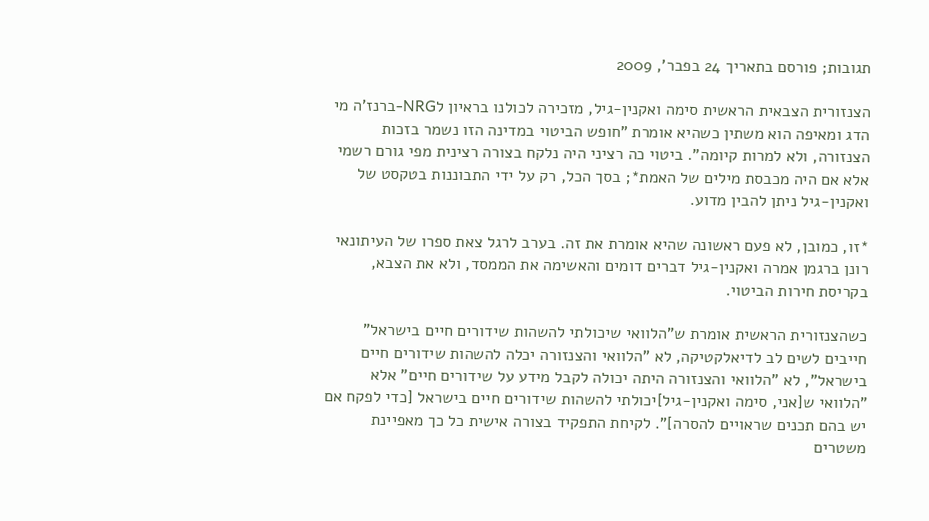תגובות; פורסם בתאריך 24 בפבר', 2009

הצנזורית הצבאית הראשית סימה ואקנין-גיל, מזכירה לכולנו בראיון לNRG-ברנז'ה מי הדג ומאיפה הוא משתין כשהיא אומרת "חופש הביטוי במדינה הזו נשמר בזכות הצנזורה, ולא למרות קיומה". ביטוי כה רציני היה נלקח בצורה רצינית מפי גורם רשמי אלא אם היה מכבסת מילים של האמת*; בסך הכל, רק על ידי התבוננות בטקסט של ואקנין-גיל ניתן להבין מדוע.

*זו, כמובן, לא פעם ראשונה שהיא אומרת את זה. בערב לרגל צאת ספרו של העיתונאי רונן ברגמן אמרה ואקנין-גיל דברים דומים והאשימה את הממסד, ולא את הצבא, בקריסת חירות הביטוי.

כשהצנזורית הראשית אומרת ש"הלוואי שיכולתי להשהות שידורים חיים בישראל" חייבים לשים לב לדיאלקטיקה, לא "הלוואי והצנזורה יכלה להשהות שידורים חיים בישראל", לא "הלוואי והצנזורה היתה יכולה לקבל מידע על שידורים חיים" אלא "הלוואי ש[אני, סימה ואקנין-גיל]יכולתי להשהות שידורים חיים בישראל [כדי לפקח אם יש בהם תכנים שראויים להסרה]". לקיחת התפקיד בצורה אישית כל כך מאפיינת משטרים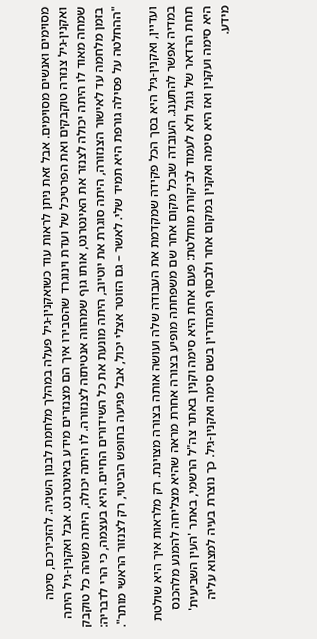מסוימים ואנשים מסוימים. אבל זאת ניתן לראות עוד כשואקנין-גיל פעלה במהלך מלחמת לבנון השניה. להזכירכם, סימה ואקנין-גיל צנזרה טוקבקים ואת הפרטיכל של ועדת וינוגרד שהסבירו איך הם מצנזרים מידע באינטרנט. אבל ואקנין-גיל היתה שמחה מאוד לו היתה יכולה לצנזר את האינטרנט, אותו גוף שמהווה אנטיתזה לצנזורה. לו היתה יכולה, היתה משהה כל טוקבק בזמן מלחמה עד לאישור הצנזורה, היתה סוגרת את יוטיוב, היתה מונעת את כל השידורים החיים. היא בעצמה, כי הרי לדבריה: "ההחלטה על פסילה גורפת היא תמיד שלי. לאשר – גם הזוטר אצלי יכול, אבל פגיעה בחופש הביטוי, רק לצנזור הראשי מותר".

ועדיין, ואקנין-גיל היא בסך הכל פקידה שמקדמת את העבודה שלה ועושה אותה בצורה מצוינת. רק מלראות איך היא שולטת במדיה אפשר להתענג. העובדה שבכל מקום אחר שם משפחתה מופיע בצורה אחרת מראה שהיא מצליחה להמנע מלהכנס תחת הרדאר של גוגל ולא לעמוד לביקורת מוחלטת: פעם אחת היא סימה וקנין באתר צה"ל הרשמי, באתר 'העין השביעית' היא סימה ועקנין ואז היא סימה ואקנין במקום אחר ולבסוף המהדרין בשם סימה ואקנין-גיל. כך נוצרת בעיה למצוא עליה מידע.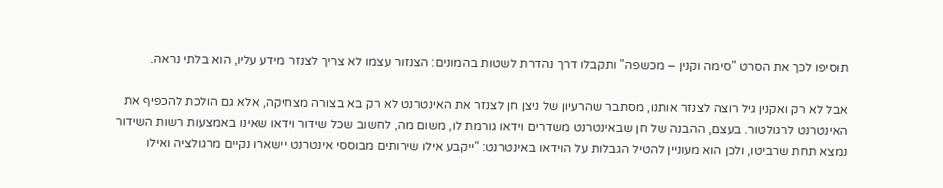תוסיפו לכך את הסרט "סימה וקנין – מכשפה" ותקבלו דרך נהדרת לשטות בהמונים: הצנזור עצמו לא צריך לצנזר מידע עליו, הוא בלתי נראה.

אבל לא רק ואקנין גיל רוצה לצנזר אותנו, מסתבר שהרעיון של ניצן חן לצנזר את האינטרנט לא רק בא בצורה מצחיקה, אלא גם הולכת להכפיף את האינטרנט לרגולטור. בעצם, ההבנה של חן שבאינטרנט משדרים וידאו גורמת לו, משום מה, לחשוב שכל שידור וידאו שאינו באמצעות רשות השידור נמצא תחת שרביטו, ולכן הוא מעוניין להטיל הגבלות על הוידאו באינטרנט: "ייקבע אילו שירותים מבוססי אינטרנט יישארו נקיים מרגולציה ואילו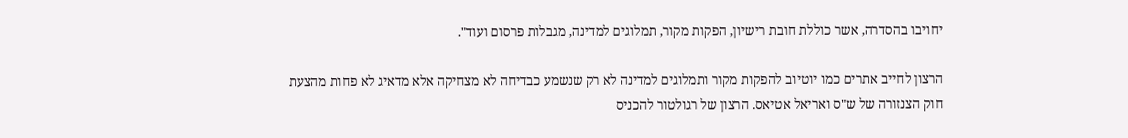יחויבו בהסדרה, אשר כוללת חובת רישיון, הפקות מקור, תמלוגים למדינה, מגבלות פרסום ועוד".

הרצון לחייב אתרים כמו יוטיוב להפקות מקור ותמלוגים למדינה לא רק שנשמע כבדיחה לא מצחיקה אלא מדאיג לא פחות מהצעת חוק הצנזורה של ש"ס ואריאל אטיאס. הרצון של רגולטור להכניס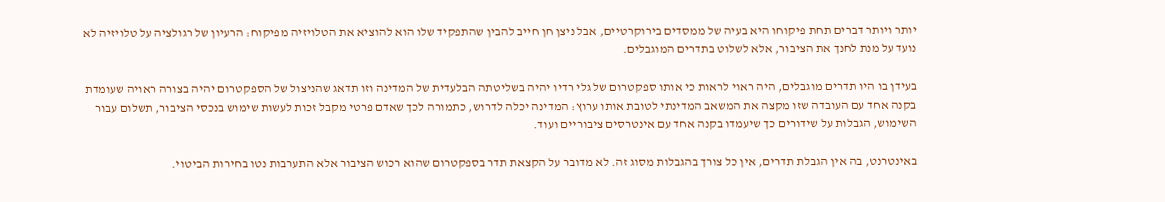יותר ויותר דברים תחת פיקוחו היא בעיה של ממסדים בירוקרטיים, אבל ניצן חן חייב להבין שהתפקיד שלו הוא להוציא את הטלויזיה מפיקוח: הרעיון של רגולציה על טלויזיה לא נועד על מנת לחנך את הציבור, אלא לשלוט בתדרים המוגבלים.

בעידן בו היו תדרים מוגבלים, היה ראוי לראות כי אותו ספקטרום של גלי רדיו יהיה בשליטתה הבלעדית של המדינה וזו תדאג שהניצול של הספקטרום יהיה בצורה ראויה שעומדת בקנה אחד עם העובדה שזו מקצה את המשאב המדינתי לטובת אותו ערוץ: המדינה יכלה לדרוש, כתמורה לכך שאדם פרטי מקבל זכות לעשות שימוש בנכסי הציבור, תשלום עבור השימוש, הגבלות על שידורים כך שיעמדו בקנה אחד עם אינטרסים ציבוריים ועוד.

באינטרנט, בה אין הגבלת תדרים, אין כל צורך בהגבלות מסוג זה. לא מדובר על הקצאת תדר בספקטרום שהוא רכוש הציבור אלא התערבות נטו בחירות הביטוי.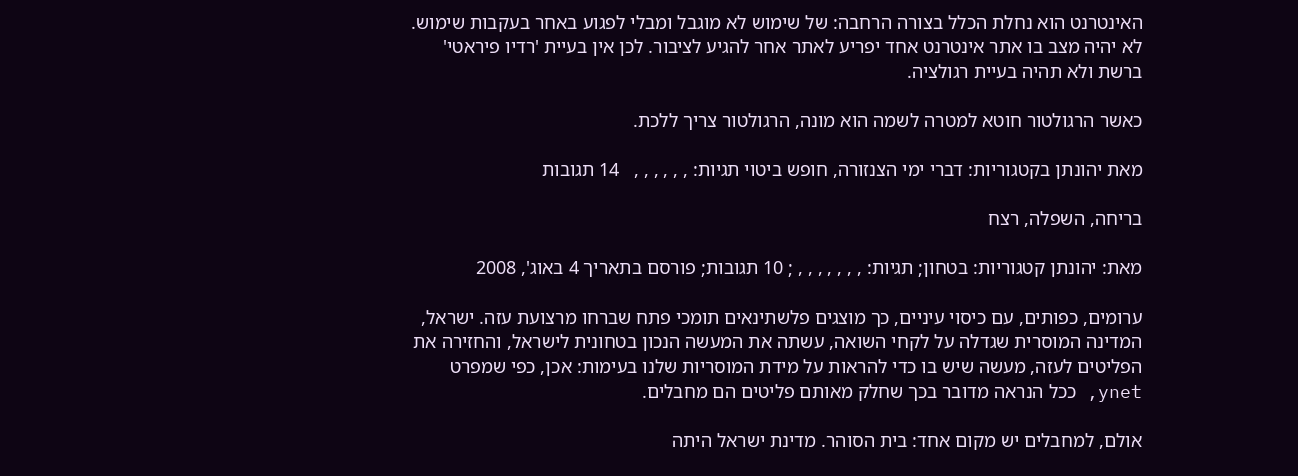האינטרנט הוא נחלת הכלל בצורה הרחבה: של שימוש לא מוגבל ומבלי לפגוע באחר בעקבות שימוש. לא יהיה מצב בו אתר אינטרנט אחד יפריע לאתר אחר להגיע לציבור. לכן אין בעיית 'רדיו פיראטי' ברשת ולא תהיה בעיית רגולציה.

כאשר הרגולטור חוטא למטרה לשמה הוא מונה, הרגולטור צריך ללכת.

מאת יהונתן בקטגוריות: דברי ימי הצנזורה, חופש ביטוי תגיות: , , , , , ,   14 תגובות

בריחה, השפלה, רצח

מאת: יהונתן קטגוריות: בטחון; תגיות: , , , , , , , ; 10 תגובות; פורסם בתאריך 4 באוג', 2008

ערומים, כפותים, עם כיסוי עיניים, כך מוצגים פלשתינאים תומכי פתח שברחו מרצועת עזה. ישראל, המדינה המוסרית שגדלה על לקחי השואה, עשתה את המעשה הנכון בטחונית לישראל, והחזירה את הפליטים לעזה, מעשה שיש בו כדי להראות על מידת המוסריות שלנו בעימות: אכן, כפי שמפרט ynet, ככל הנראה מדובר בכך שחלק מאותם פליטים הם מחבלים.

אולם, למחבלים יש מקום אחד: בית הסוהר. מדינת ישראל היתה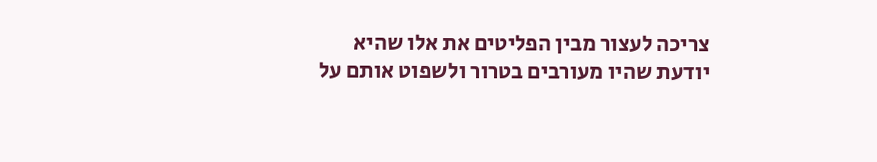צריכה לעצור מבין הפליטים את אלו שהיא יודעת שהיו מעורבים בטרור ולשפוט אותם על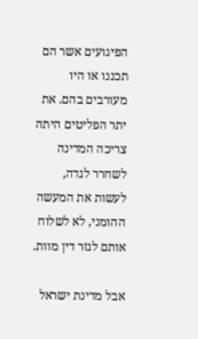הפיגועים אשר הם תכננו או היו מעורבים בהם. את יתר הפליטים היתה צריכה המדינה לשחרר לגדה, לעשות את המעשה ההומני, לא לשלוח אותם לגזר דין מוות.

אבל מדינת ישראל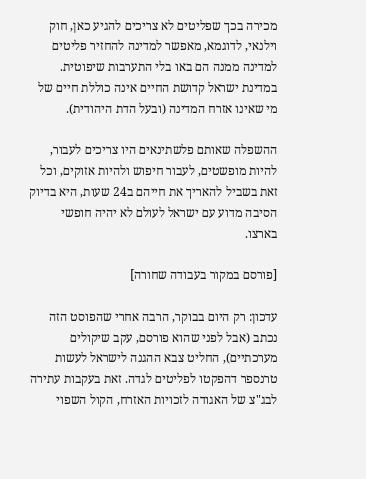מכירה בכך שפליטים לא צריכים להגיע כאן, חוק וילנאי, לדוגמא, מאפשר למדינה להחזיר פליטים למדינה ממנה הם באו בלי התערבות שיפוטית. במדינת ישראל קדושת החיים אינה כוללת חיים של מי שאינו אזרח המדינה (ובעל הדת היהודית).

ההשפלה שאותם פלשתינאים היו צריכים לעבור, להיות מופשטים, לעבור חיפוש ולהיות אזוקים, וכל זאת בשביל להאריך את חייהם ב24 שעות, היא בדיוק הסיבה מדוע עם ישראל לעולם לא יהיה חופשי בארצו.

[פורסם במקור בעבודה שחורה]

עדכון: רק היום בבוקר, הרבה אחרי שהפוסט הזה נכתב (אבל לפני שהוא פורסם, עקב שיקולים מערכתיים), החליט צבא ההגנה לישראל לעשות טרנספר דהפקטו לפליטים לגדה. זאת בעקבות עתירה לבג"צ של האגודה לזכויות האזרח, הקול השפוי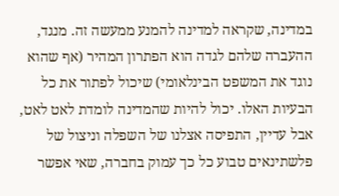במדינה, שקראה למדינה להמנע ממעשה זה. מנגד, ההעברה שלהם לגדה הוא הפתרון המהיר (אף שהוא נוגד את המשפט הבינלאומי) שיכול לפתור את כל הבעיות האלו. יכול להיות שהמדינה לומדת לאט לאט, אבל עדיין, התפיסה אצלנו של השפלה וניצול של פלשתינאים טבוע כל כך עמוק בחברה, שאי אפשר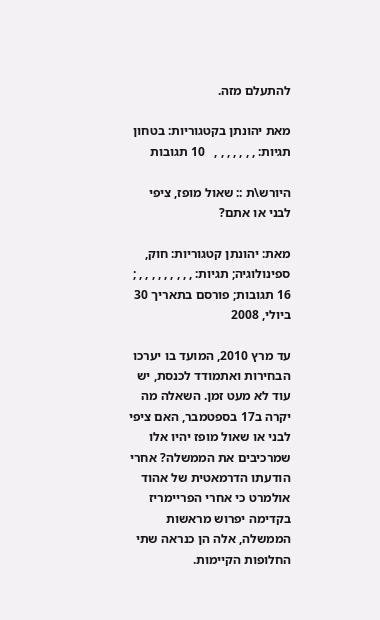להתעלם מזה.

מאת יהונתן בקטגוריות: בטחון תגיות: , , , , , , ,   10 תגובות

היורש\ת :: שאול מופז, ציפי לבני או אתם?

מאת: יהונתן קטגוריות: חוק, ספינולוגיה; תגיות: , , , , , , , , , ; 16 תגובות; פורסם בתאריך 30 ביולי, 2008

עד מרץ 2010, המועד בו יערכו הבחירות ואתמודד לכנסת, יש עוד לא מעט זמן. השאלה מה יקרה ב17 בספטמבר, האם ציפי לבני או שאול מופז יהיו אלו שמרכיבים את הממשלה? אחרי הודעתו הדרמאטית של אהוד אולמרט כי אחרי הפריימריז בקדימה יפרוש מראשות הממשלה, אלה הן כנראה שתי החלופות הקיימות.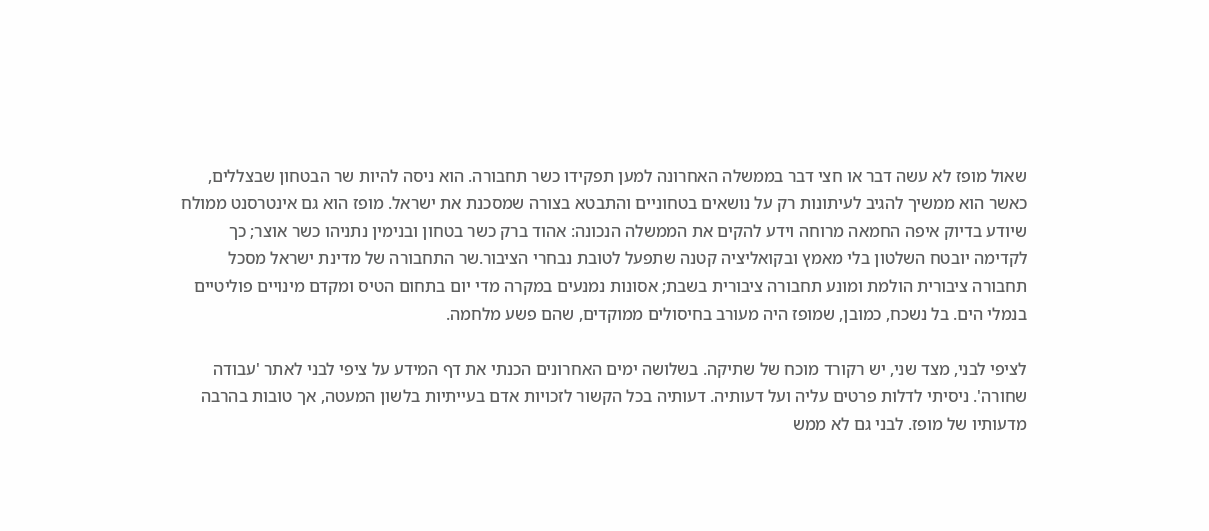שאול מופז לא עשה דבר או חצי דבר בממשלה האחרונה למען תפקידו כשר תחבורה. הוא ניסה להיות שר הבטחון שבצללים, כאשר הוא ממשיך להגיב לעיתונות רק על נושאים בטחוניים והתבטא בצורה שמסכנת את ישראל. מופז הוא גם אינטרסנט ממולח שיודע בדיוק איפה החמאה מרוחה וידע להקים את הממשלה הנכונה: אהוד ברק כשר בטחון ובנימין נתניהו כשר אוצר; כך לקדימה יובטח השלטון בלי מאמץ ובקואליציה קטנה שתפעל לטובת נבחרי הציבור.שר התחבורה של מדינת ישראל מסכל תחבורה ציבורית הולמת ומונע תחבורה ציבורית בשבת; אסונות נמנעים במקרה מדי יום בתחום הטיס ומקדם מינויים פוליטיים בנמלי הים. בל נשכח, כמובן, שמופז היה מעורב בחיסולים ממוקדים, שהם פשע מלחמה.

לציפי לבני, מצד שני, יש רקורד מוכח של שתיקה. בשלושה ימים האחרונים הכנתי את דף המידע על ציפי לבני לאתר 'עבודה שחורה'. ניסיתי לדלות פרטים עליה ועל דעותיה. דעותיה בכל הקשור לזכויות אדם בעייתיות בלשון המעטה, אך טובות בהרבה מדעותיו של מופז. לבני גם לא ממש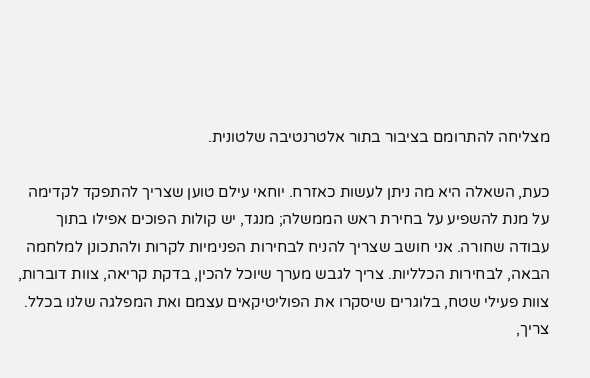מצליחה להתרומם בציבור בתור אלטרנטיבה שלטונית.

כעת, השאלה היא מה ניתן לעשות כאזרח. יוחאי עילם טוען שצריך להתפקד לקדימה על מנת להשפיע על בחירת ראש הממשלה; מנגד, יש קולות הפוכים אפילו בתוך עבודה שחורה. אני חושב שצריך להניח לבחירות הפנימיות לקרות ולהתכונן למלחמה הבאה, לבחירות הכלליות. צריך לגבש מערך שיוכל להכין, בדקת קריאה, צוות דוברות, צוות פעילי שטח, בלוגרים שיסקרו את הפוליטיקאים עצמם ואת המפלגה שלנו בכלל. צריך,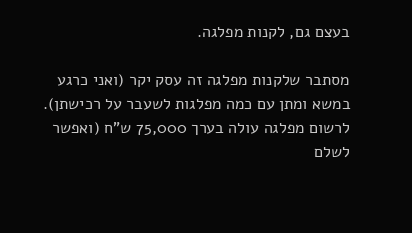בעצם גם, לקנות מפלגה.

מסתבר שלקנות מפלגה זה עסק יקר (ואני כרגע במשא ומתן עם כמה מפלגות לשעבר על רכישתן). לרשום מפלגה עולה בערך 75,000 ש"ח (ואפשר לשלם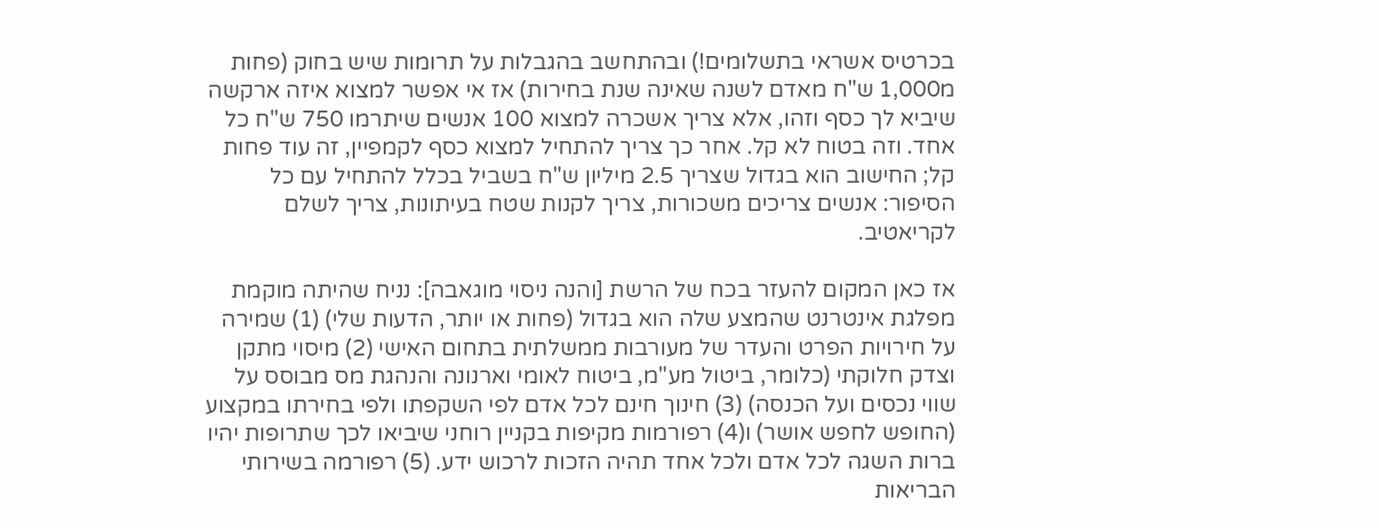בכרטיס אשראי בתשלומים!) ובהתחשב בהגבלות על תרומות שיש בחוק (פחות מ1,000 ש"ח מאדם לשנה שאינה שנת בחירות) אז אי אפשר למצוא איזה ארקשה שיביא לך כסף וזהו, אלא צריך אשכרה למצוא 100 אנשים שיתרמו 750 ש"ח כל אחד. וזה בטוח לא קל. אחר כך צריך להתחיל למצוא כסף לקמפיין, זה עוד פחות קל; החישוב הוא בגדול שצריך 2.5 מיליון ש"ח בשביל בכלל להתחיל עם כל הסיפור: אנשים צריכים משכורות, צריך לקנות שטח בעיתונות, צריך לשלם לקריאטיב.

אז כאן המקום להעזר בכח של הרשת [והנה ניסוי מוגאבה]: נניח שהיתה מוקמת מפלגת אינטרנט שהמצע שלה הוא בגדול (פחות או יותר, הדעות שלי) (1) שמירה על חירויות הפרט והעדר של מעורבות ממשלתית בתחום האישי (2) מיסוי מתקן וצדק חלוקתי (כלומר, ביטול מע"מ, ביטוח לאומי וארנונה והנהגת מס מבוסס על שווי נכסים ועל הכנסה) (3) חינוך חינם לכל אדם לפי השקפתו ולפי בחירתו במקצוע (החופש לחפש אושר) ו(4) רפורמות מקיפות בקניין רוחני שיביאו לכך שתרופות יהיו ברות השגה לכל אדם ולכל אחד תהיה הזכות לרכוש ידע. (5) רפורמה בשירותי הבריאות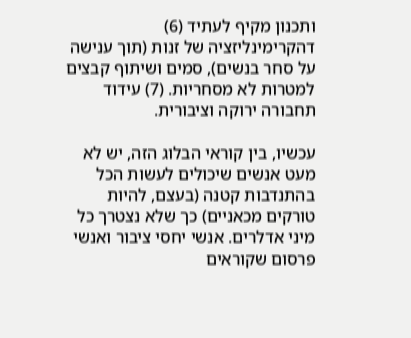ותכנון מקיף לעתיד (6) דהקרימינליזציה של זנות (תוך ענישה על סחר בנשים), סמים ושיתוף קבצים למטרות לא מסחריות. (7) עידוד תחבורה ירוקה וציבורית.

עכשיו, בין קוראי הבלוג הזה, יש לא מעט אנשים שיכולים לעשות הכל בהתנדבות קטנה (בעצם, להיות טורקים מכאניים) כך שלא נצטרך כל מיני אדלרים. אנשי יחסי ציבור ואנשי פרסום שקוראים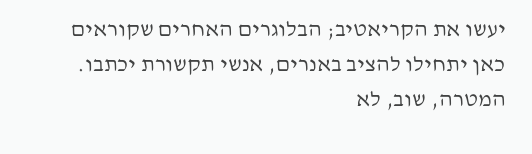יעשו את הקריאטיב; הבלוגרים האחרים שקוראים כאן יתחילו להציב באנרים, אנשי תקשורת יכתבו. המטרה, שוב, לא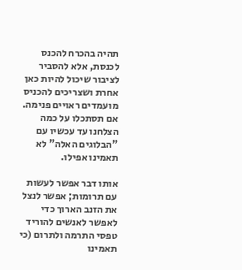תהיה בהכרח להכנס לכנסת, אלא להסביר לציבור שיכול להיות כאן אחרת ושצריכים להכניס מועמדים ראויים פנימה. אם תסתכלו על כמה הצלחנו עד עכשיו עם "הבלוגים האלה" לא תאמינו אפילו.

אותו דבר אפשר לעשות עם תרומות; אפשר לנצל את הזנב הארוך כדי לאפשר לאנשים להוריד טפסי התרמה ולתרום (כי תאמינו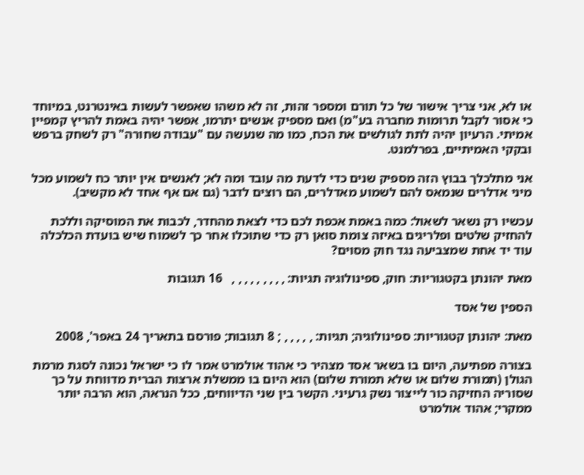או לא, אני צריך אישור של כל תורם ומספר זהות, זה לא משהו שאפשר לעשות באינטרנט, במיוחד כי אסור לקבל תרומות מחברה בע"מ) ואם מספיק אנשים יתרמו, אפשר יהיה באמת להריץ קמפיין אמיתי. הרעיון יהיה לתת לגולשים את הכח, כמו מה שנעשה עם "עבודה שחורה" רק לשחק ברפש ובקקי האמיתיים, בפרלמנט.

אני מתלכלך בבוץ הזה מספיק שנים כדי לדעת מה עובד ומה לא; לאנשים אין יותר כח לשמוע מכל מיני אדלרים שנמאס להם לשמוע מאדלרים, הם רוצים לדבר (גם אם אף אחד לא מקשיב).

עכשיו רק נשאר לשאול: כמה באמת אכפת לכם כדי לצאת מהחדר, לכבות את המוסיקה וללכת להחזיק שלטים ופלריגים באיזה צומת סואן רק כדי שתוכלו אחר כך לשמוח שיש בועדת הכלכלה עוד יד אחת שמצביעה נגד חוק מסוים?

מאת יהונתן בקטגוריות: חוק, ספינולוגיה תגיות: , , , , , , , , ,   16 תגובות

הספין של אסד

מאת: יהונתן קטגוריות: ספינולוגיה; תגיות: , , , , , ; 8 תגובות; פורסם בתאריך 24 באפר', 2008

בצורה מפתיעה, היום בו בשאר אסד מצהיר כי אהוד אולמרט אמר לו כי ישראל נכונה לסגת מרמת הגולן (תמורת שלום או שלא תמורת שלום) הוא היום בו ממשלת ארצות הברית מדווחת על כך שסוריה החזיקה כור לייצור נשק גרעיני. הקשר בין שני הדיווחים, ככל הנראה, הוא הרבה יותר ממקרי; אהוד אולמרט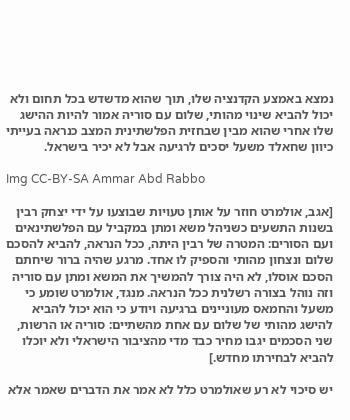נמצא באמצע הקדנציה שלו, תוך שהוא מדשדש בכל תחום ולא יכול להביא שינוי מהותי, שלום עם סוריה אמור להיות ההישג שלו אחרי שהוא מבין שבחזית הפלשתינית המצב כנראה בעייתי כיוון שחאלד משעל יסכים לרגיעה אבל לא יכיר בישראל.

Img CC-BY-SA Ammar Abd Rabbo

[אגב, אולמרט חוזר על אותן טעויות שבוצעו על ידי יצחק רבין בשנות התשעים כשניהל משא ומתן במקביל עם הפלשתינאים ועם הסורים: המטרה של רבין היתה, ככל הנראה, להביא להסכם שלום ונצחון מהותי והספיק לו אחד. מרגע שהיה ברור שיחתם הסכם אוסלו, לא היה צורך להמשיך את המשא ומתן עם סוריה וזה נוהל בצורה רשלנית ככל הנראה. מנגד, אולמרט שומע כי משעל והחמאס מעוניינים ברגיעה ויודע כי הוא יכול להביא להישג מהותי של שלום עם אחת מהשתיים: סוריה או הרשות, שני הסכמים יגבו מחיר כבד מדי מהציבור הישראלי ולא יוכלו להביא לבחירתו מחדש.]

יש סיכוי לא רע שאולמרט כלל לא אמר את הדברים שאמר אלא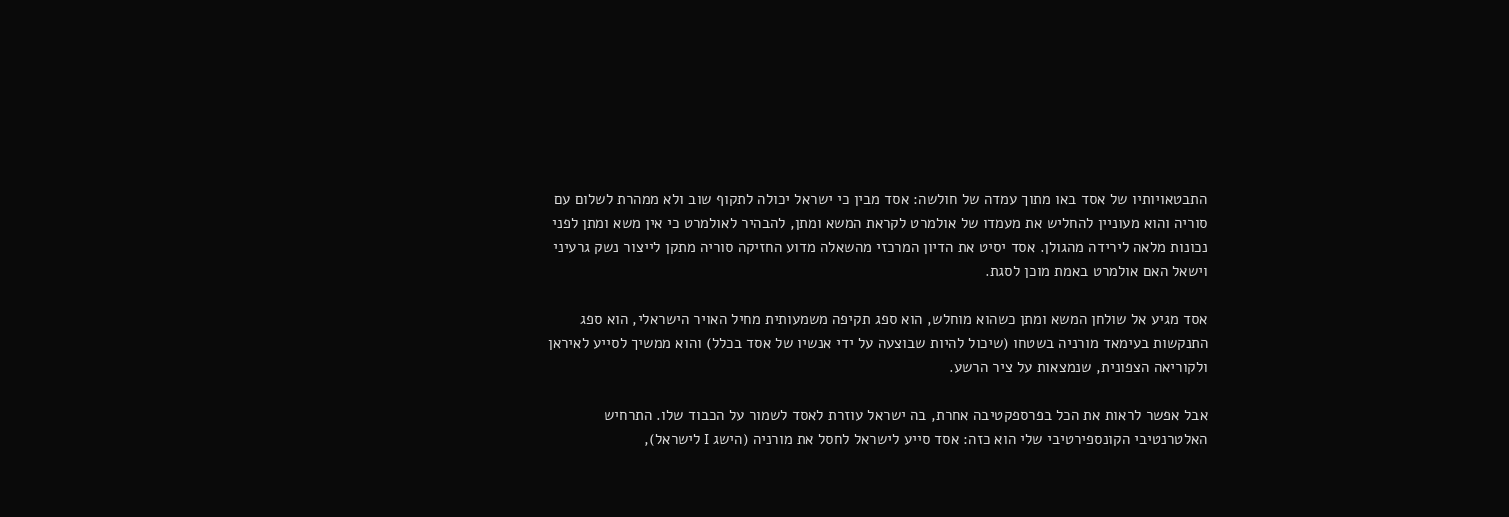התבטאויותיו של אסד באו מתוך עמדה של חולשה: אסד מבין כי ישראל יכולה לתקוף שוב ולא ממהרת לשלום עם סוריה והוא מעוניין להחליש את מעמדו של אולמרט לקראת המשא ומתן, להבהיר לאולמרט כי אין משא ומתן לפני נכונות מלאה לירידה מהגולן. אסד יסיט את הדיון המרכזי מהשאלה מדוע החזיקה סוריה מתקן לייצור נשק גרעיני וישאל האם אולמרט באמת מוכן לסגת.

אסד מגיע אל שולחן המשא ומתן כשהוא מוחלש, הוא ספג תקיפה משמעותית מחיל האויר הישראלי, הוא ספג התנקשות בעימאד מורניה בשטחו (שיכול להיות שבוצעה על ידי אנשיו של אסד בכלל) והוא ממשיך לסייע לאיראן ולקוריאה הצפונית, שנמצאות על ציר הרשע.

אבל אפשר לראות את הכל בפרספקטיבה אחרת, בה ישראל עוזרת לאסד לשמור על הכבוד שלו. התרחיש האלטרנטיבי הקונספירטיבי שלי הוא כזה: אסד סייע לישראל לחסל את מורניה (הישג I לישראל),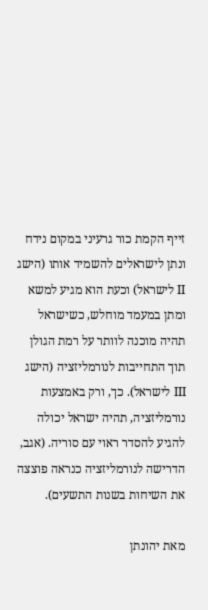זייף הקמת כור גרעיני במקום נידח ונתן לישראלים להשמיד אותו (הישג II לישראל) וכעת הוא מגיע למשא ומתן במעמד מוחלש, כשישראל תהיה מוכנה לוותר על רמת הגולן תוך התחייבות לנורמליזציה (הישג III לישראל). כך, ורק באמצעות נורמליזציה, תהיה ישראל יכולה להגיע להסדר ראוי עם סוריה. (אגב, הדרישה לנורמליזציה כנראה פוצצה את השיחות בשנות התשעים).

מאת יהונתן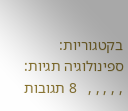בקטגוריות: ספינולוגיה תגיות: , , , , ,   8 תגובות